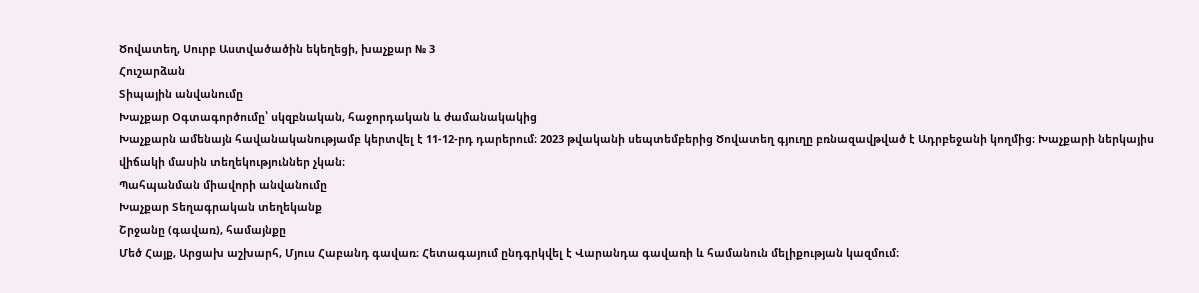Ծովատեղ, Սուրբ Աստվածածին եկեղեցի, խաչքար № 3
Հուշարձան
Տիպային անվանումը
Խաչքար Օգտագործումը՝ սկզբնական, հաջորդական և ժամանակակից
Խաչքարն ամենայն հավանականությամբ կերտվել է 11-12-րդ դարերում։ 2023 թվականի սեպտեմբերից Ծովատեղ գյուղը բռնազավթված է Ադրբեջանի կողմից։ Խաչքարի ներկայիս վիճակի մասին տեղեկություններ չկան։
Պահպանման միավորի անվանումը
Խաչքար Տեղագրական տեղեկանք
Շրջանը (գավառ), համայնքը
Մեծ Հայք, Արցախ աշխարհ, Մյուս Հաբանդ գավառ։ Հետագայում ընդգրկվել է Վարանդա գավառի և համանուն մելիքության կազմում։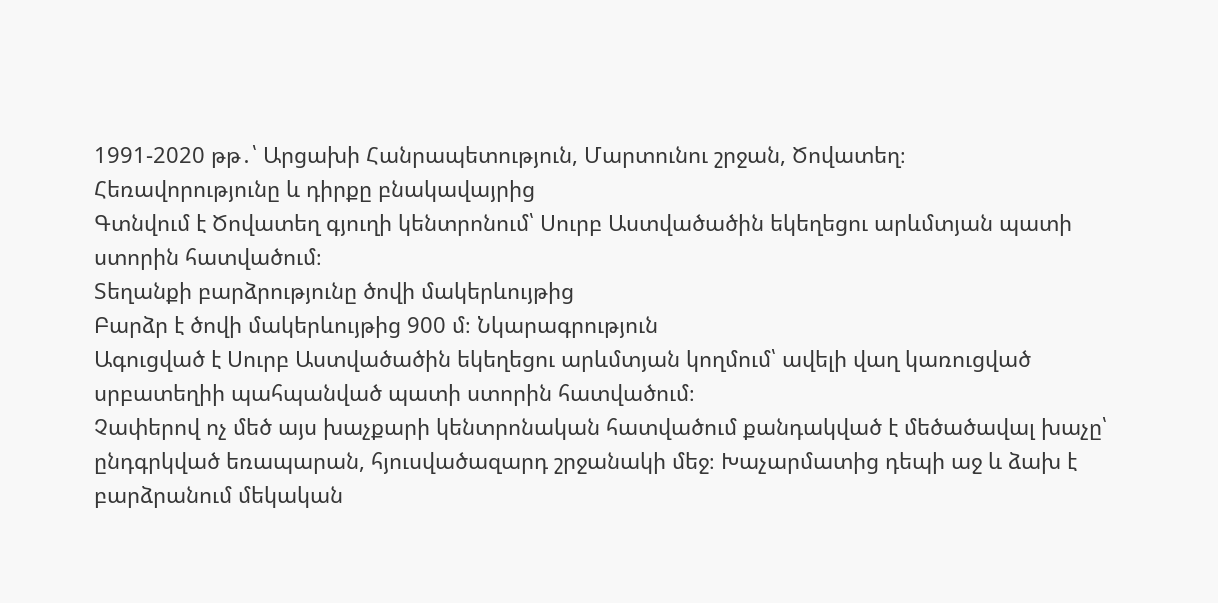1991-2020 թթ․՝ Արցախի Հանրապետություն, Մարտունու շրջան, Ծովատեղ։
Հեռավորությունը և դիրքը բնակավայրից
Գտնվում է Ծովատեղ գյուղի կենտրոնում՝ Սուրբ Աստվածածին եկեղեցու արևմտյան պատի ստորին հատվածում։
Տեղանքի բարձրությունը ծովի մակերևույթից
Բարձր է ծովի մակերևույթից 900 մ։ Նկարագրություն
Ագուցված է Սուրբ Աստվածածին եկեղեցու արևմտյան կողմում՝ ավելի վաղ կառուցված սրբատեղիի պահպանված պատի ստորին հատվածում։
Չափերով ոչ մեծ այս խաչքարի կենտրոնական հատվածում քանդակված է մեծածավալ խաչը՝ ընդգրկված եռապարան, հյուսվածազարդ շրջանակի մեջ։ Խաչարմատից դեպի աջ և ձախ է բարձրանում մեկական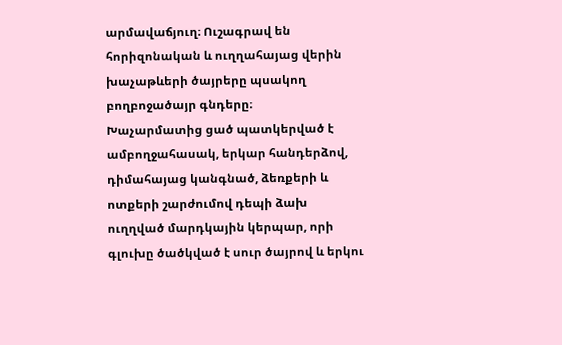արմավաճյուղ։ Ուշագրավ են հորիզոնական և ուղղահայաց վերին խաչաթևերի ծայրերը պսակող բողբոջածայր գնդերը։
Խաչարմատից ցած պատկերված է ամբողջահասակ, երկար հանդերձով, դիմահայաց կանգնած, ձեռքերի և ոտքերի շարժումով դեպի ձախ ուղղված մարդկային կերպար, որի գլուխը ծածկված է սուր ծայրով և երկու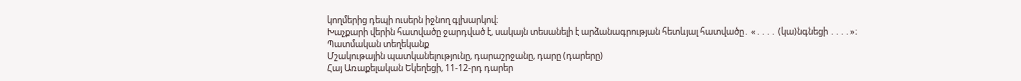կողմերից դեպի ուսերն իջնող գլխարկով։
Խաչքարի վերին հատվածը ջարդված է, սակայն տեսանելի է արձանագրության հետևյալ հատվածը․ «․․․․ (կա)նգնեցի ․․․․»։
Պատմական տեղեկանք
Մշակութային պատկանելությունը, դարաշրջանը, դարը (դարերը)
Հայ Առաքելական Եկեղեցի, 11-12-րդ դարեր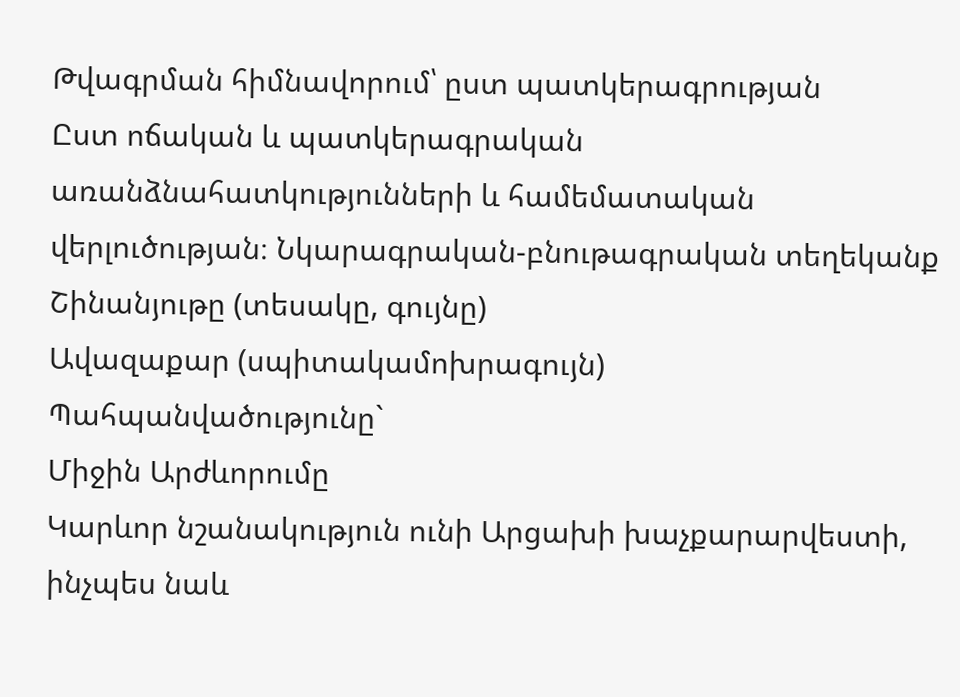Թվագրման հիմնավորում՝ ըստ պատկերագրության
Ըստ ոճական և պատկերագրական առանձնահատկությունների և համեմատական վերլուծության։ Նկարագրական-բնութագրական տեղեկանք
Շինանյութը (տեսակը, գույնը)
Ավազաքար (սպիտակամոխրագույն)
Պահպանվածությունը`
Միջին Արժևորումը
Կարևոր նշանակություն ունի Արցախի խաչքարարվեստի, ինչպես նաև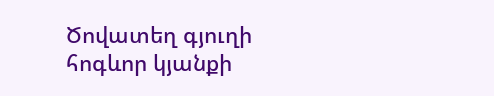Ծովատեղ գյուղի հոգևոր կյանքի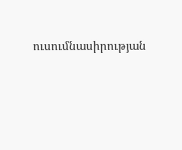ուսումնասիրության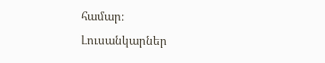համար։
Լուսանկարներ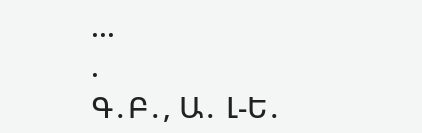...
.
Գ․Բ․, Ա․ Լ-Ե․